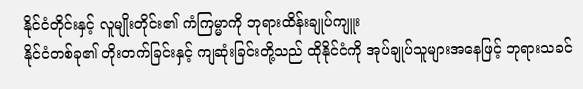နိုင်ငံတိုင်းနှင့် လူမျိုးတိုင်း၏ ကံကြမ္မာကို ဘုရားထိန်းချုပ်ကျူး
နိုင်ငံတစ်ခု၏ တိုးတက်ခြင်းနှင့် ကျဆုံးခြင်းတို့သည် ထိုနိုင်ငံကို အုပ်ချုပ်သူများအနေဖြင့် ဘုရားသခင်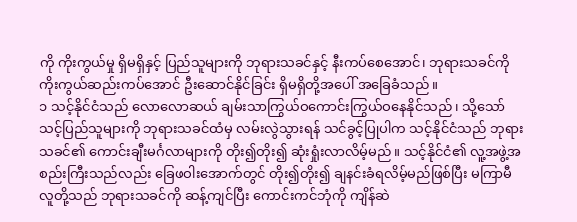ကို ကိုးကွယ်မှု ရှိမရှိနှင့် ပြည်သူများကို ဘုရားသခင်နှင့် နီးကပ်စေအောင်၊ ဘုရားသခင်ကို ကိုးကွယ်ဆည်းကပ်အောင် ဦးဆောင်နိုင်ခြင်း ရှိမရှိတို့အပေါ် အခြေခံသည်။
၁ သင့်နိုင်ငံသည် လောလောဆယ် ချမ်းသာကြွယ်ဝကောင်းကြွယ်ဝနေနိုင်သည်၊ သို့သော် သင့်ပြည်သူများကို ဘုရားသခင်ထံမှ လမ်းလွဲသွားရန် သင်ခွင့်ပြုပါက သင့်နိုင်ငံသည် ဘုရားသခင်၏ ကောင်းချီးမင်္ဂလာများကို တိုး၍တိုး၍ ဆုံးရှုံးလာလိမ့်မည်။ သင့်နိုင်ငံ၏ လူ့အဖွဲ့အစည်းကြီးသည်လည်း ခြေဖဝါးအောက်တွင် တိုး၍တိုး၍ ချနင်းခံရလိမ့်မည်ဖြစ်ပြီး မကြာမီ လူတို့သည် ဘုရားသခင်ကို ဆန့်ကျင်ပြီး ကောင်းကင်ဘုံကို ကျိန်ဆဲ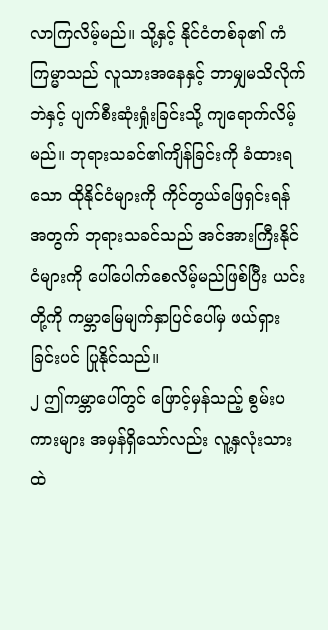လာကြလိမ့်မည်။ သို့နှင့် နိုင်ငံတစ်ခု၏ ကံကြမ္မာသည် လူသားအနေနှင့် ဘာမျှမသိလိုက်ဘဲနှင့် ပျက်စီးဆုံးရှုံးခြင်းသို့ ကျရောက်လိမ့်မည်။ ဘုရားသခင်၏ကျိန်ခြင်းကို ခံထားရသော ထိုနိုင်ငံများကို ကိုင်တွယ်ဖြေရှင်းရန်အတွက် ဘုရားသခင်သည် အင်အားကြီးနိုင်ငံများကို ပေါ်ပေါက်စေလိမ့်မည်ဖြစ်ပြီး ယင်းတို့ကို ကမ္ဘာမြေမျက်နှာပြင်ပေါ်မှ ဖယ်ရှားခြင်းပင် ပြုနိုင်သည်။
၂ ဤကမ္ဘာပေါ်တွင် ဖြောင့်မှန်သည့် စွမ်းပကားများ အမှန်ရှိသော်လည်း လူ့နှလုံးသားထဲ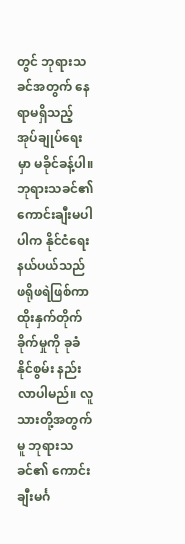တွင် ဘုရားသခင်အတွက် နေရာမရှိသည့် အုပ်ချုပ်ရေးမှာ မခိုင်ခန့်ပါ။ ဘုရားသခင်၏ ကောင်းချီးမပါပါက နိုင်ငံရေးနယ်ပယ်သည် ဖရိုဖရဲဖြစ်ကာ ထိုးနှက်တိုက်ခိုက်မှုကို ခုခံနိုင်စွမ်း နည်းလာပါမည်။ လူသားတို့အတွက်မူ ဘုရားသခင်၏ ကောင်းချီးမင်္ဂ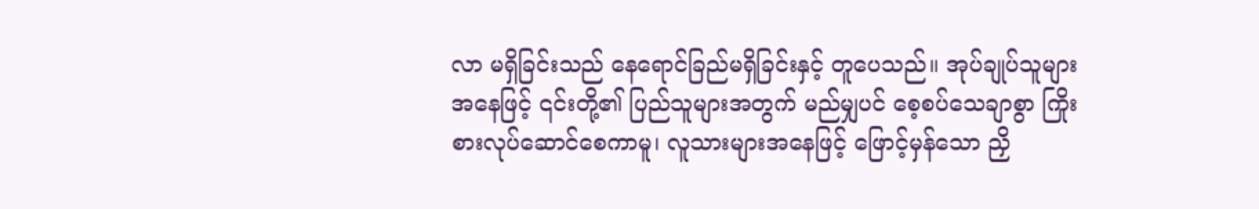လာ မရှိခြင်းသည် နေရောင်ခြည်မရှိခြင်းနှင့် တူပေသည်။ အုပ်ချုပ်သူများအနေဖြင့် ၎င်းတို့၏ ပြည်သူများအတွက် မည်မျှပင် စေ့စပ်သေချာစွာ ကြိုးစားလုပ်ဆောင်စေကာမူ၊ လူသားများအနေဖြင့် ဖြောင့်မှန်သော ညှိ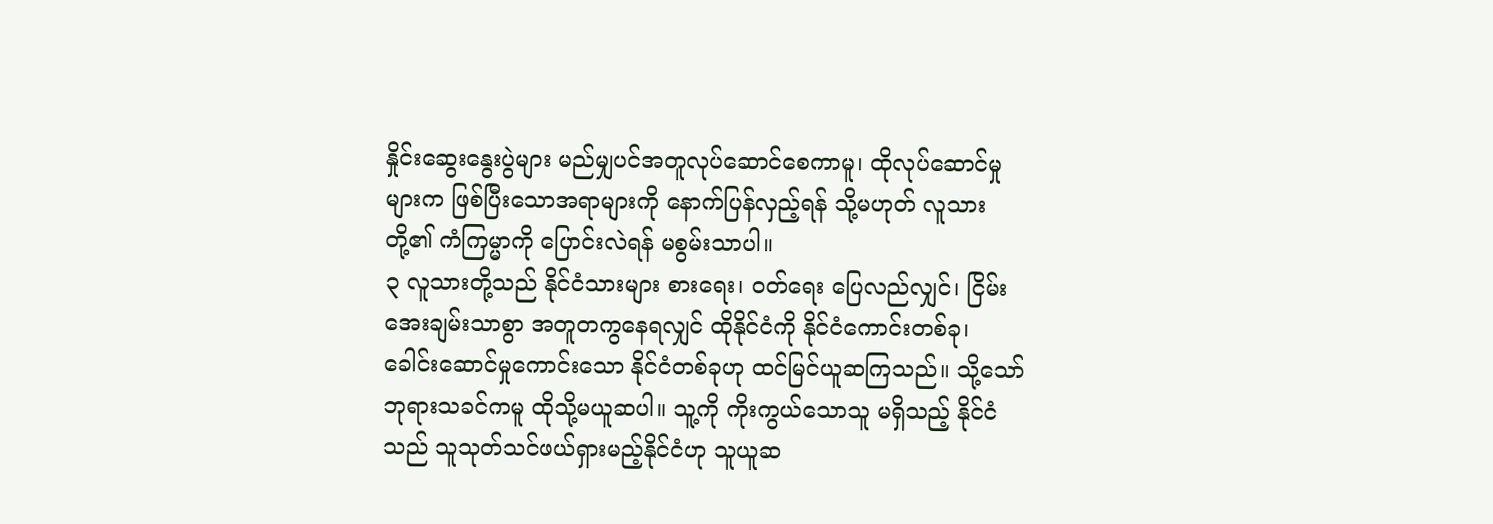နှိုင်းဆွေးနွေးပွဲများ မည်မျှပင်အတူလုပ်ဆောင်စေကာမူ၊ ထိုလုပ်ဆောင်မှုများက ဖြစ်ပြီးသောအရာများကို နောက်ပြန်လှည့်ရန် သို့မဟုတ် လူသားတို့၏ ကံကြမ္မာကို ပြောင်းလဲရန် မစွမ်းသာပါ။
၃ လူသားတို့သည် နိုင်ငံသားများ စားရေး၊ ဝတ်ရေး ပြေလည်လျှင်၊ ငြိမ်းအေးချမ်းသာစွာ အတူတကွနေရလျှင် ထိုနိုင်ငံကို နိုင်ငံကောင်းတစ်ခု၊ ခေါင်းဆောင်မှုကောင်းသော နိုင်ငံတစ်ခုဟု ထင်မြင်ယူဆကြသည်။ သို့သော် ဘုရားသခင်ကမူ ထိုသို့မယူဆပါ။ သူ့ကို ကိုးကွယ်သောသူ မရှိသည့် နိုင်ငံသည် သူသုတ်သင်ဖယ်ရှားမည့်နိုင်ငံဟု သူယူဆ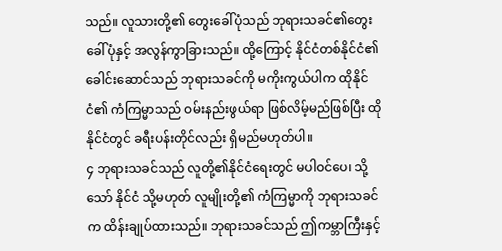သည်။ လူသားတို့၏ တွေးခေါ်ပုံသည် ဘုရားသခင်၏တွေးခေါ်ပုံနှင့် အလွန်ကွာခြားသည်။ ထို့ကြောင့် နိုင်ငံတစ်နိုင်ငံ၏ ခေါင်းဆောင်သည် ဘုရားသခင်ကို မကိုးကွယ်ပါက ထိုနိုင်ငံ၏ ကံကြမ္မာသည် ဝမ်းနည်းဖွယ်ရာ ဖြစ်လိမ့်မည်ဖြစ်ပြီး ထိုနိုင်ငံတွင် ခရီးပန်းတိုင်လည်း ရှိမည်မဟုတ်ပါ။
၄ ဘုရားသခင်သည် လူတို့၏နိုင်ငံရေးတွင် မပါဝင်ပေ၊ သို့သော် နိုင်ငံ သို့မဟုတ် လူမျိုးတို့၏ ကံကြမ္မာကို ဘုရားသခင်က ထိန်းချုပ်ထားသည်။ ဘုရားသခင်သည် ဤကမ္ဘာကြီးနှင့်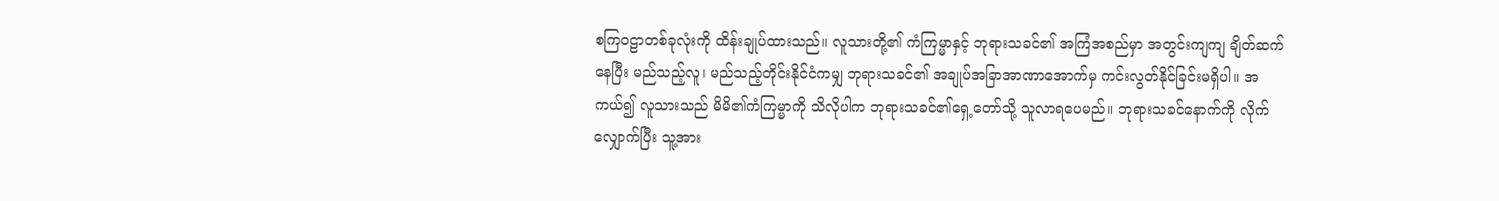စကြဝဠာတစ်ခုလုံးကို ထိန်းချုပ်ထားသည်။ လူသားတို့၏ ကံကြမ္မာနှင့် ဘုရားသခင်၏ အကြံအစည်မှာ အတွင်းကျကျ ချိတ်ဆက်နေပြီး မည်သည့်လူ၊ မည်သည့်တိုင်းနိုင်ငံကမျှ ဘုရားသခင်၏ အချုပ်အခြာအာဏာအောက်မှ ကင်းလွတ်နိုင်ခြင်းမရှိပါ။ အကယ်၍ လူသားသည် မိမိ၏ကံကြမ္မာကို သိလိုပါက ဘုရားသခင်၏ရှေ့တော်သို့ သူလာရပေမည်။ ဘုရားသခင်နောက်ကို လိုက်လျှောက်ပြီး သူ့အား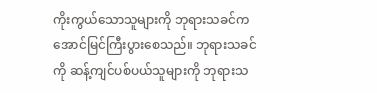ကိုးကွယ်သောသူများကို ဘုရားသခင်က အောင်မြင်ကြီးပွားစေသည်။ ဘုရားသခင်ကို ဆန့်ကျင်ပစ်ပယ်သူများကို ဘုရားသ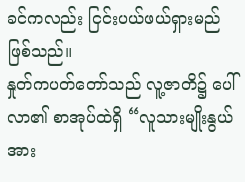ခင်ကလည်း ငြင်းပယ်ဖယ်ရှားမည်ဖြစ်သည်။
နှုတ်ကပတ်တော်သည် လူ့ဇာတိ၌ ပေါ်လာ၏ စာအုပ်ထဲရှိ “လူသားမျိုးနွယ်အား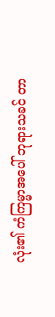လုံး၏ ကံကြမ္မာအပေါ် ဘုရားသခင် တာ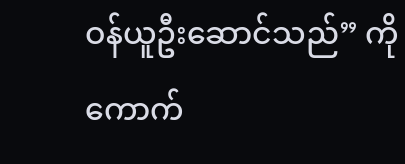ဝန်ယူဦးဆောင်သည်” ကို ကောက်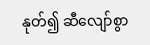နုတ်၍ ဆီလျော်စွာ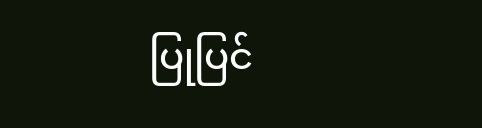ပြုပြင်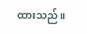ထားသည်။